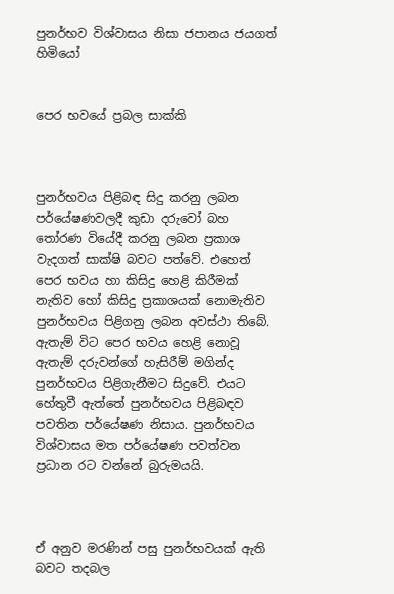පුනර්භව විශ්වාසය නිසා ජපානය ජයගත් හිමියෝ


පෙර භවයේ ප්‍රබල සාක්කි



පුනර්භවය පිළිබඳ සිදු කරනු ලබන පර්යේෂණවලදී කුඩා දරුවෝ බහ තෝරණ වියේදී කරනු ලබන ප්‍රකාශ වැදගත් සාක්ෂි බවට පත්වේ. එහෙත් පෙර භවය හා කිසිදු හෙළි කිරීමක් නැතිව හෝ කිසිදු ප්‍රකාශයක් නොමැතිව පුනර්භවය පිළිගනු ලබන අවස්ථා තිබේ. ඇතැම් විට පෙර භවය හෙළි නොවූ ඇතැම් දරුවන්ගේ හැසිරීම් මගින්ද පුනර්භවය පිළිගැනීමට සිදුවේ. එයට හේතුවී ඇත්තේ පුනර්භවය පිළිබඳව පවතින පර්යේෂණ නිසාය. පුනර්භවය විශ්වාසය මත පර්යේෂණ පවත්වන ප්‍රධාන රට වන්නේ බුරුමයයි.



ඒ අනුව මරණින් පසු පුනර්භවයක් ඇති බවට තදබල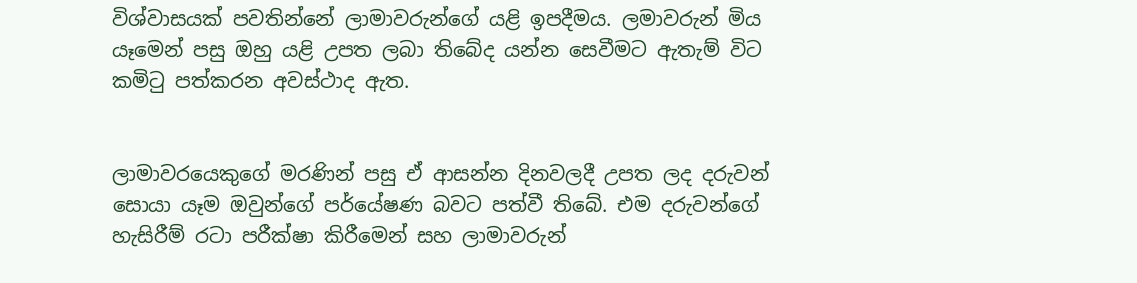විශ්වාසයක් පවතින්නේ ලාමාවරුන්ගේ යළි ඉපදීමය. ලමාවරුන් මිය යෑමෙන් පසු ඔහු යළි උපත ලබා තිබේද යන්න සෙවීමට ඇතැම් විට කමිටු පත්කරන අවස්ථාද ඇත.


ලාමාවරයෙකුගේ මරණින් පසු ඒ ආසන්න දිනවලදී උපත ලද දරුවන් සොයා යෑම ඔවුන්ගේ පර්යේෂණ බවට පත්වී තිබේ. එම දරුවන්ගේ හැසිරීම් රටා පරීක්ෂා කිරීමෙන් සහ ලාමාවරුන්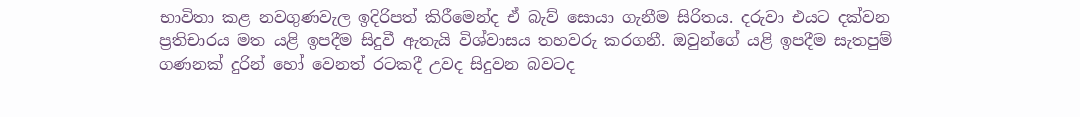භාවිතා කළ නවගුණවැල ඉදිරිපත් කිරීමෙන්ද ඒ බැව් සොයා ගැනීම සිරිතය. දරුවා එයට දක්වන ප්‍රතිචාරය මත යළි ඉපදීම සිදුවී ඇතැයි විශ්වාසය තහවරු කරගනී. ඔවුන්ගේ යළි ඉපදීම සැතපුම් ගණනක් දුරින් හෝ වෙනත් රටකදී උවද සිදුවන බවටද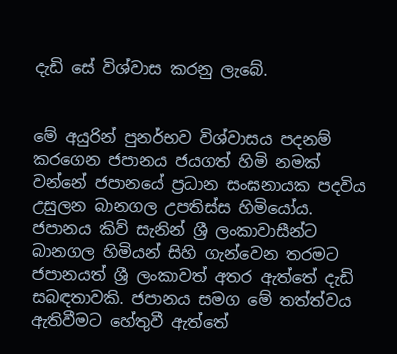දැඩි සේ විශ්වාස කරනු ලැබේ.


මේ අයුරින් පුනර්භව විශ්වාසය පදනම් කරගෙන ජපානය ජයගත් හිමි නමක් වන්නේ ජපානයේ ප්‍රධාන සංඝනායක පදවිය උසුලන බානගල උපතිස්ස හිමියෝය. ජපානය කිව් සැනින් ශ්‍රී ලංකාවාසීන්ට බානගල හිමියන් සිහි ගැන්වෙන තරමට ජපානයත් ශ්‍රී ලංකාවත් අතර ඇත්තේ දැඩි සබඳතාවකි. ජපානය සමග මේ තත්ත්වය ඇතිවීමට හේතුවී ඇත්තේ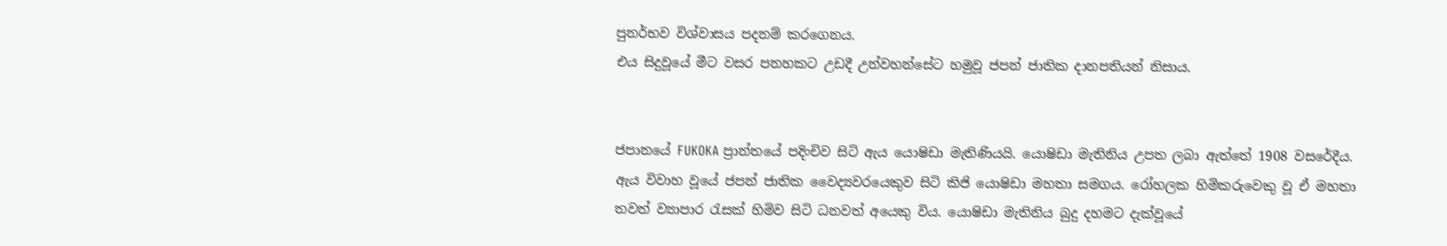පුනර්භව විශ්වාසය පදනම් කරගෙනය.
එය සිදුවූයේ මීට වසර පනහකට උඩදී උන්වහන්සේට හමුවූ ජපන් ජාතික දානපතියන් නිසාය.


ජපානයේ FUKOKA ප්‍රාන්තයේ පදිංචිව සිටි ඇය යොෂිඩා මැතිණියයි. යොෂිඩා මැතිනිය උපත ලබා ඇත්තේ 1908 වසරේදීය. ඇය විවාහ වූයේ ජපන් ජාතික වෛද්‍යවරයෙකුව සිටි කිජි යොෂිඩා මහතා සමගය. රෝහලක හිමිකරුවෙකු වූ ඒ මහතා තවත් ව්‍යාපාර රැසක් හිමිව සිටි ධනවත් අයෙකු විය. යොෂිඩා මැතිනිය බුදු දහමට දැක්වූයේ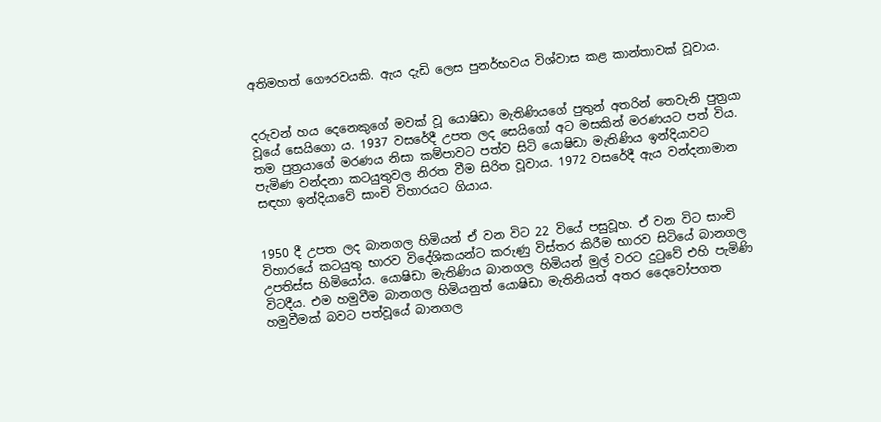අතිමහත් ගෞරවයකි. ඇය දැඩි ලෙස පුනර්භවය විශ්වාස කළ කාන්තාවක් වූවාය.


දරුවන් හය දෙනෙකුගේ මවක් වූ යොෂිඩා මැතිණියගේ පුතුන් අතරින් තෙවැනි පුත්‍රයා වූයේ සෙයිගො ය. 1937 වසරේදී උපත ලද සෙයිගෝ අට මසකින් මරණයට පත් විය. තම පුත්‍රයාගේ මරණය නිසා කම්පාවට පත්ව සිටි යොෂිඩා මැතිණිය ඉන්දියාවට පැමිණ වන්දනා කටයුතුවල නිරත වීම සිරිත වූවාය. 1972 වසරේදී ඇය වන්දනාමාන සඳහා ඉන්දියාවේ සාංචි විහාරයට ගියාය.


1950 දී උපත ලද බානගල හිමියන් ඒ වන විට 22 වියේ පසුවූහ. ඒ වන විට සාංචි විහාරයේ කටයුතු භාරව විදේශිකයන්ට කරුණු විස්තර කිරීම භාරව සිටියේ බානගල උපතිස්ස හිමියෝය. යොෂිඩා මැතිණිය බානගල හිමියන් මුල් වරට දුටුවේ එහි පැමිණි විටදීය. එම හමුවීම බානගල හිමියනුත් යොෂිඩා මැතිනියත් අතර දෛවෝපගත හමුවීමක් බවට පත්වූයේ බානගල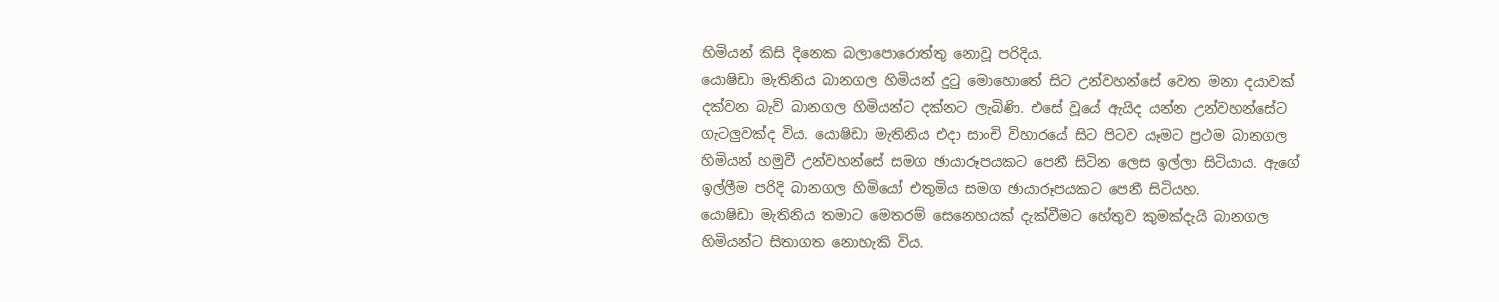හිමියන් කිසි දිනෙක බලාපොරොත්තු නොවූ පරිදිය.
යොෂිඩා මැතිනිය බානගල හිමියන් දුටු මොහොතේ සිට උන්වහන්සේ වෙත මනා දයාවක් දක්වන බැව් බානගල හිමියන්ට දක්නට ලැබිණි. එසේ වූයේ ඇයිද යන්න උන්වහන්සේට ගැටලුවක්ද විය. යොෂිඩා මැතිනිය එදා සාංචි විහාරයේ සිට පිටව යෑමට ප්‍රථම බානගල හිමියන් හමුවී උන්වහන්සේ සමග ඡායාරූපයකට පෙනී සිටින ලෙස ඉල්ලා සිටියාය. ඇගේ ඉල්ලීම පරිදි බානගල හිමියෝ එතුමිය සමග ඡායාරූපයකට පෙනී සිටියහ.
යොෂිඩා මැතිනිය තමාට මෙතරම් සෙනෙහයක් දැක්වීමට හේතුව කුමක්දැයි බානගල හිමියන්ට සිතාගත නොහැකි විය.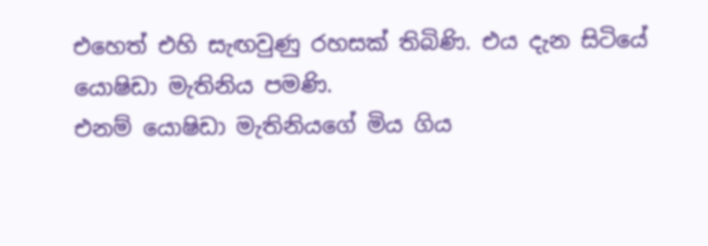එහෙත් එහි සැඟවුණු රහසක් තිබිණි. එය දැන සිටියේ යොෂිඩා මැතිනිය පමණි.
එනම් යොෂිඩා මැතිනියගේ මිය ගිය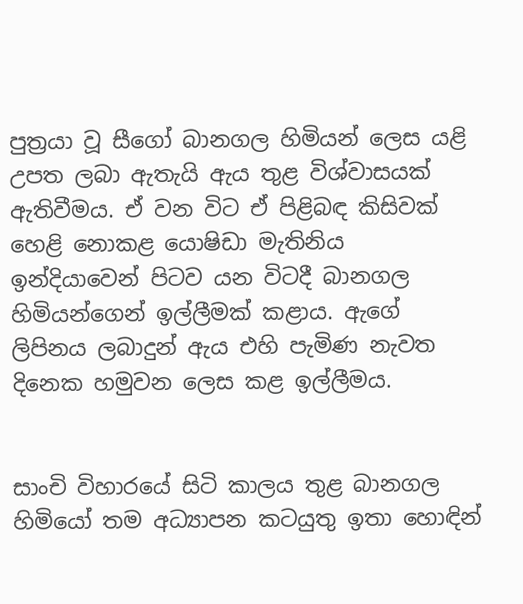පුත්‍රයා වූ සීගෝ බානගල හිමියන් ලෙස යළි උපත ලබා ඇතැයි ඇය තුළ විශ්වාසයක් ඇතිවීමය. ඒ වන විට ඒ පිළිබඳ කිසිවක් හෙළි නොකළ යොෂිඩා මැතිනිය ඉන්දියාවෙන් පිටව යන විටදී බානගල හිමියන්ගෙන් ඉල්ලීමක් කළාය. ඇගේ ලිපිනය ලබාදුන් ඇය එහි පැමිණ නැවත දිනෙක හමුවන ලෙස කළ ඉල්ලීමය.


සාංචි විහාරයේ සිටි කාලය තුළ බානගල හිමියෝ තම අධ්‍යාපන කටයුතු ඉතා හොඳින්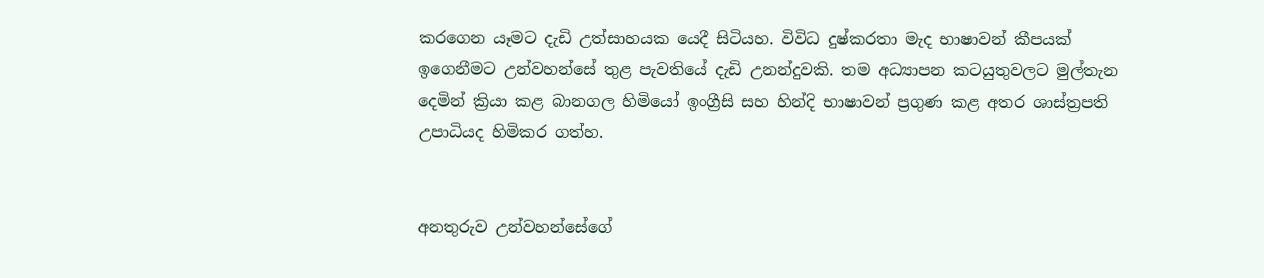කරගෙන යෑමට දැඩි උත්සාහයක යෙදී සිටියහ. විවිධ දුෂ්කරතා මැද භාෂාවන් කීපයක් ඉගෙනීමට උන්වහන්සේ තුළ පැවතියේ දැඩි උනන්දුවකි. තම අධ්‍යාපන කටයුතුවලට මුල්තැන දෙමින් ක්‍රියා කළ බානගල හිමියෝ ඉංග්‍රීසි සහ හින්දි භාෂාවන් ප්‍රගුණ කළ අතර ශාස්ත්‍රපති උපාධියද හිමිකර ගත්හ.


අනතුරුව උන්වහන්සේගේ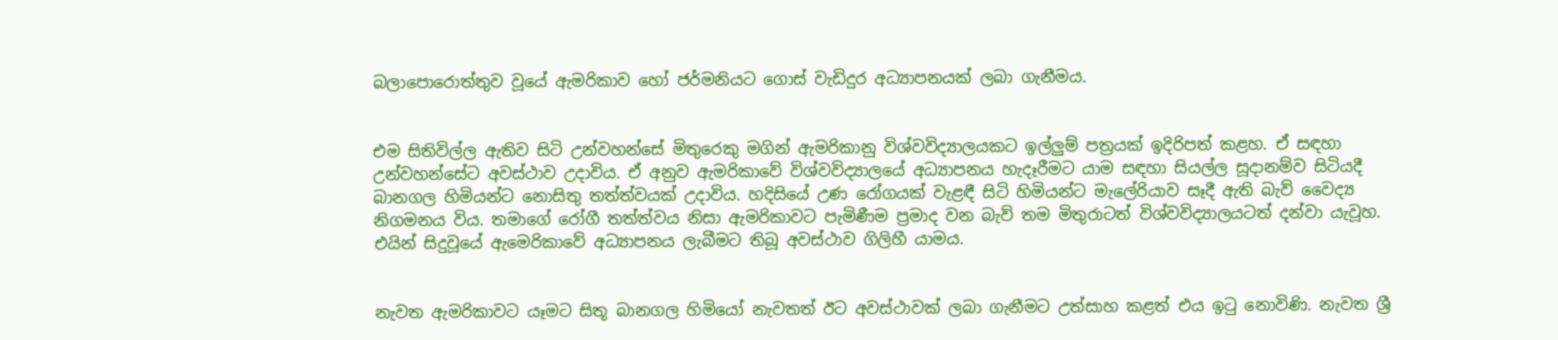බලාපොරොත්තුව වූයේ ඇමරිකාව හෝ ජර්මනියට ගොස් වැඩිදුර අධ්‍යාපනයක් ලබා ගැනීමය.


එම සිතිවිල්ල ඇතිව සිටි උන්වහන්සේ මිතුරෙකු මගින් ඇමරිකානු විශ්වවිද්‍යාලයකට ඉල්ලුම් පත්‍රයක් ඉදිරිපත් කළහ. ඒ සඳහා උන්වහන්සේට අවස්ථාව උදාවිය. ඒ අනුව ඇමරිකාවේ විශ්වවිද්‍යාලයේ අධ්‍යාපනය හැදෑරීමට යාම සඳහා සියල්ල සූදානම්ව සිටියදී බානගල හිමියන්ට නොසිතු තත්ත්වයක් උදාවිය. හදිසියේ උණ රෝගයක් වැළඳී සිටි හිමියන්ට මැලේරියාව සෑදී ඇති බැව් වෛද්‍ය නිගමනය විය. තමාගේ රෝගී තත්ත්වය නිසා ඇමරිකාවට පැමිණීම ප්‍රමාද වන බැව් තම මිතුරාටත් විශ්වවිද්‍යාලයටත් දන්වා යැවූහ. එයින් සිදුවූයේ ඇමෙරිකාවේ අධ්‍යාපනය ලැබීමට තිබූ අවස්ථාව ගිලිහී යාමය.


නැවත ඇමරිකාවට යෑමට සිතූ බානගල හිමියෝ නැවතත් ඊට අවස්ථාවක් ලබා ගැනීමට උත්සාහ කළත් එය ඉටු නොවිණි. නැවත ශ්‍රී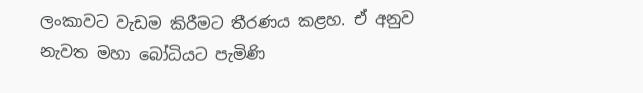ලංකාවට වැඩම කිරීමට තීරණය කළහ. ඒ අනුව නැවත මහා බෝධියට පැමිණි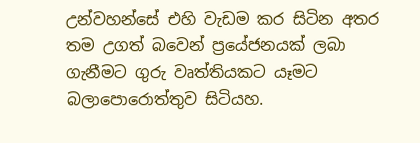උන්වහන්සේ එහි වැඩම කර සිටින අතර තම උගත් බවෙන් ප්‍රයේජනයක් ලබා ගැනීමට ගුරු වෘත්තියකට යෑමට බලාපොරොත්තුව සිටියහ.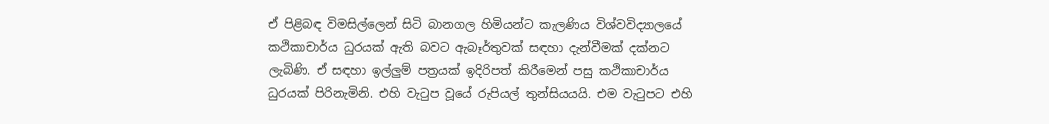ඒ පිළිබඳ විමසිල්ලෙන් සිටි බානගල හිමියන්ට කැලණිය විශ්වවිද්‍යාලයේ කථිකාචාර්ය ධුරයක් ඇති බවට ඇබෑර්තුවක් සඳහා දැන්වීමක් දක්නට ලැබිණි. ඒ සඳහා ඉල්ලුම් පත්‍රයක් ඉදිරිපත් කිරීමෙන් පසු කථිකාචාර්ය ධුරයක් පිරිනැමිනි. එහි වැටුප වූයේ රුපියල් තුන්සියයයි. එම වැටුපට එහි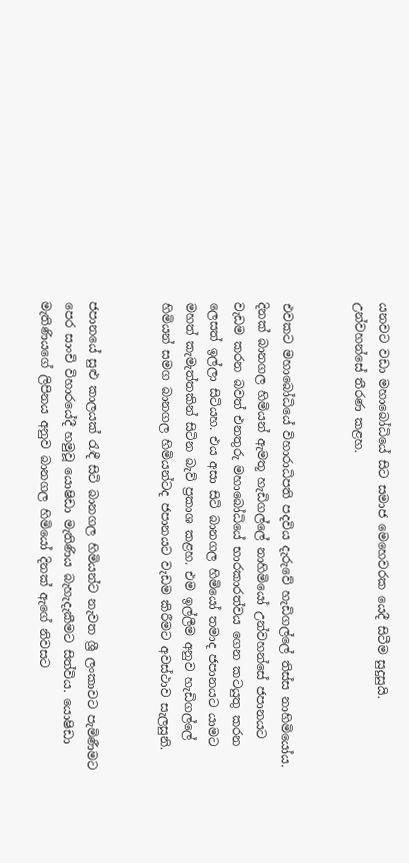යනවට වඩා මහාබෝධියේ සිට සමාජ මෙහෙවරක යෙදී සිටීම සුදුසුයි. උන්වහන්සේ තීරණ කළහ.


එවකට මහාබෝධියේ විහාරාධිපති පදවිය දැරුවේ හැඩිගල්ලේ තිස්ස නාහිමියෝය. දිනක් බානගල හිමියන් ඇමතූ හැඩිගල්ලේ නාහිමියෝ උන්වහන්සේ ජපානයට වැඩම කරන බවත් එනතුරු මහාබෝධියේ භාරකාරත්වය ගෙන කටයුතු කරන ලෙසත් ඉල්ලා සිටියහ. එය අසා සිටි බානගල හිමියෝ තමාද ජපානයට යාමට මහත් කැමැත්තකින් සිටින බැව් ප්‍රකාශ කළහ. එම ඉල්ලීම අනුව හැඩිගල්ලේ හිමියන් සමග බානගල හිමියන්ටද ජපානයට වැඩම කිරීමට අවස්ථාව සැලසුනි.


ජපානයේ සුළු කාලයක් රැඳී සිටි බානගල හිමියන්ට නැවත ශ්‍රී ලංකාවට පැමිණීමට පෙර සාංචි විහාරයේදී හමුවූ යොෂිඩා මැතිණිය බැහැදැකීමට සිත්විය. යොෂිඩා මැතිණියගේ ලිපිනය අනුව බානගල හිමියෝ දිනක් ඇගේ නිවසට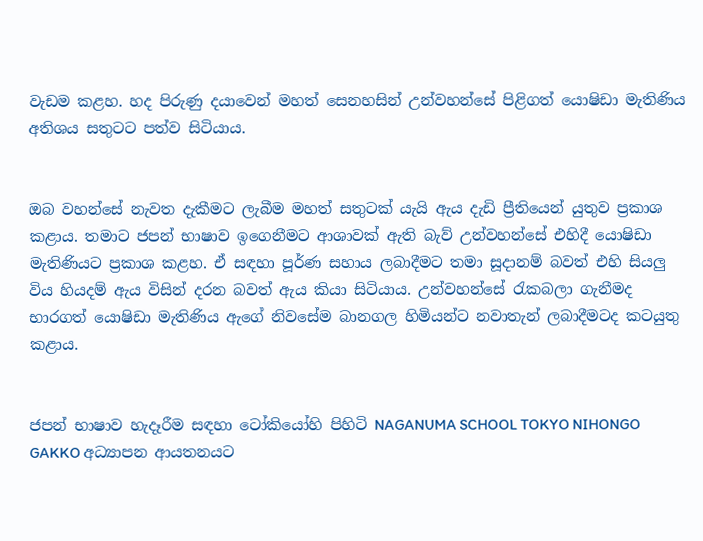වැඩම කළහ. හද පිරුණු දයාවෙන් මහත් සෙනහසින් උන්වහන්සේ පිළිගත් යොෂිඩා මැතිණිය අතිශය සතුටට පත්ව සිටියාය.


ඔබ වහන්සේ නැවත දැකීමට ලැබීම මහත් සතුටක් යැයි ඇය දැඩි ප්‍රීතියෙන් යුතුව ප්‍රකාශ කළාය. තමාට ජපන් භාෂාව ඉගෙනීමට ආශාවක් ඇති බැව් උන්වහන්සේ එහිදී යොෂිඩා මැතිණියට ප්‍රකාශ කළහ. ඒ සඳහා පූර්ණ සහාය ලබාදීමට තමා සූදානම් බවත් එහි සියලු විය හියදම් ඇය විසින් දරන බවත් ඇය කියා සිටියාය. උන්වහන්සේ රැකබලා ගැනීමද භාරගත් යොෂිඩා මැතිණිය ඇගේ නිවසේම බානගල හිමියන්ට නවාතැන් ලබාදීමටද කටයුතු කළාය.


ජපන් භාෂාව හැදෑරීම සඳහා ටෝකියෝහි පිහිටි NAGANUMA SCHOOL TOKYO NIHONGO GAKKO අධ්‍යාපන ආයතනයට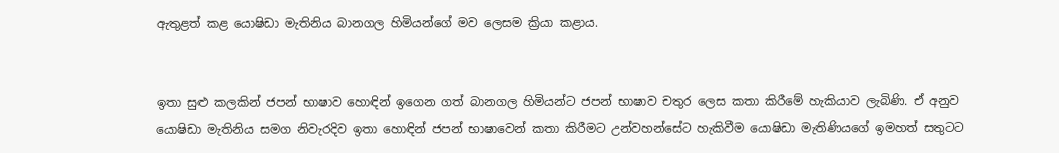ඇතුළත් කළ යොෂිඩා මැතිනිය බානගල හිමියන්ගේ මව ලෙසම ක්‍රියා කළාය.


ඉතා සුළු කලකින් ජපන් භාෂාව හොඳින් ඉගෙන ගත් බානගල හිමියන්ට ජපන් භාෂාව චතුර ලෙස කතා කිරීමේ හැකියාව ලැබිණි. ඒ අනුව යොෂිඩා මැතිනිය සමග නිවැරදිව ඉතා හොඳින් ජපන් භාෂාවෙන් කතා කිරීමට උන්වහන්සේට හැකිවීම යොෂිඩා මැතිණියගේ ඉමහත් සතුටට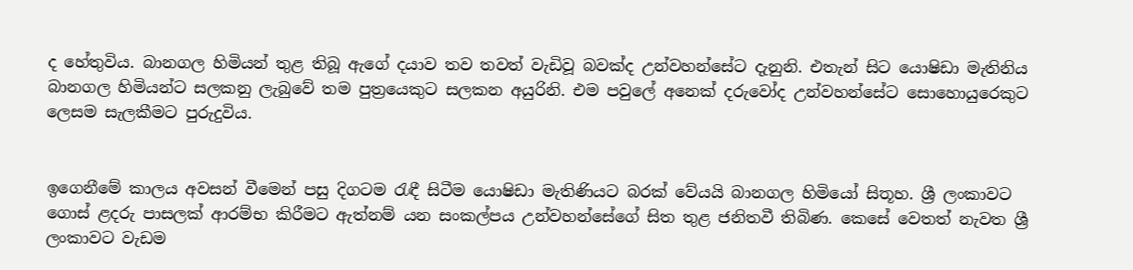ද හේතුවිය. බානගල හිමියන් තුළ තිබූ ඇගේ දයාව තව තවත් වැඩිවූ බවක්ද උන්වහන්සේට දැනුනි. එතැන් සිට යොෂිඩා මැතිනිය බානගල හිමියන්ට සලකනු ලැබුවේ තම පුත්‍රයෙකුට සලකන අයුරිනි. එම පවුලේ අනෙක් දරුවෝද උන්වහන්සේට සොහොයුරෙකුට ලෙසම සැලකීමට පුරුදුවිය.


ඉගෙනීමේ කාලය අවසන් වීමෙන් පසු දිගටම රැඳී සිටීම යොෂිඩා මැතිණියට බරක් වේයයි බානගල හිමියෝ සිතූහ. ශ්‍රී ලංකාවට ගොස් ළදරු පාසලක් ආරම්භ කිරීමට ඇත්නම් යන සංකල්පය උන්වහන්සේගේ සිත තුළ ජනිතවී තිබිණ. කෙසේ වෙතත් නැවත ශ්‍රී ලංකාවට වැඩම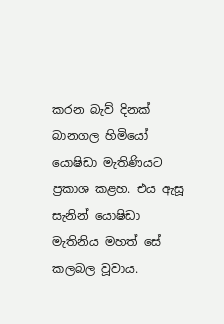කරන බැව් දිනක් බානගල හිමියෝ යොෂිඩා මැතිණියට ප්‍රකාශ කළහ. එය ඇසූ සැනින් යොෂිඩා මැතිනිය මහත් සේ කලබල වූවාය.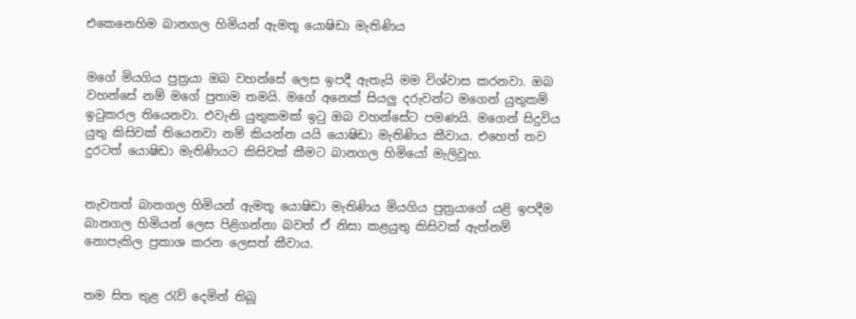එකෙනෙහිම බානගල හිමියන් ඇමතූ යොෂිඩා මැතිණිය


මගේ මියගිය පුත්‍රයා ඔබ වහන්සේ ලෙස ඉපදී ඇතැයි මම විශ්වාස කරනවා. ඔබ වහන්සේ නම් මගේ පුතාම තමයි. මගේ අනෙක් සියලු දරුවන්ට මගෙන් යුතුකම් ඉටුකරල තියෙනවා. එවැනි යුතුකමක් ඉටු ඔබ වහන්සේට පමණයි. මගෙන් සිදුවිය යුතු කිසිවක් තියෙනවා නම් කියන්න යයි යොෂිඩා මැතිණිය කීවාය. එහෙත් තව දුරටත් යොෂිඩා මැතිණියට කිසිවක් කීමට බානගල හිමියෝ මැලිවූහ.


නැවතත් බානගල හිමියන් ඇමතූ යොෂිඩා මැතිණිය මියගිය පුත්‍රයාගේ යළි ඉපදීම බානගල හිමියන් ලෙස පිළිගන්නා බවත් ඒ නිසා කළයුතු කිසිවක් ඇත්නම් නොපැකිල ප්‍රකාශ කරන ලෙසත් කීවාය.


තම සිත තුළ රැව් දෙමින් තිබූ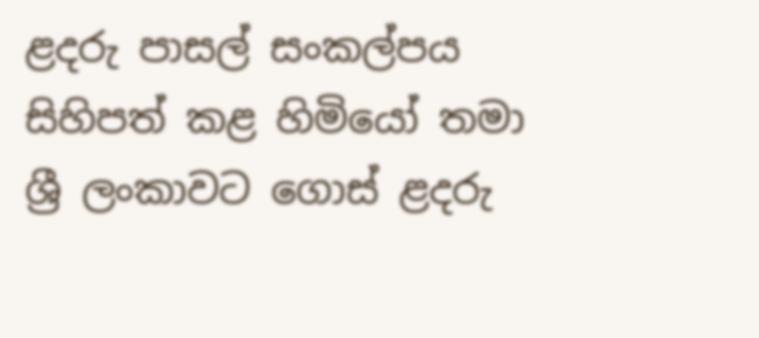ළදරු පාසල් සංකල්පය සිහිපත් කළ හිමියෝ තමා ශ්‍රී ලංකාවට ගොස් ළදරු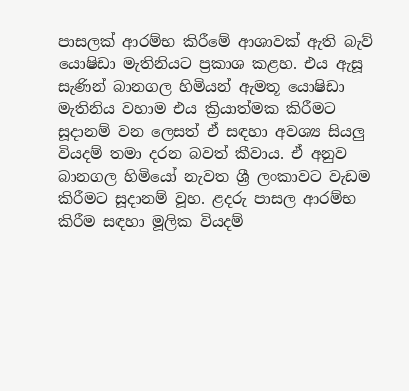පාසලක් ආරම්භ කිරීමේ ආශාවක් ඇති බැව් යොෂිඩා මැතිනියට ප්‍රකාශ කළහ. එය ඇසූ සැණින් බානගල හිමියන් ඇමතූ යොෂිඩා මැතිනිය වහාම එය ක්‍රියාත්මක කිරීමට සූදානම් වන ලෙසත් ඒ සඳහා අවශ්‍ය සියලු වියදම් තමා දරන බවත් කීවාය. ඒ අනුව බානගල හිමියෝ නැවත ශ්‍රී ලංකාවට වැඩම කිරීමට සූදානම් වූහ. ළදරු පාසල ආරම්භ කිරීම සඳහා මූලික වියදම්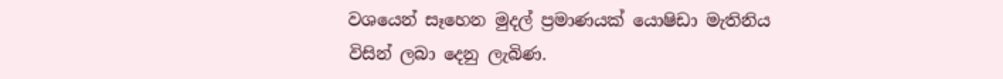වශයෙන් සෑහෙන මුදල් ප්‍රමාණයක් යොෂිඩා මැතිනිය විසින් ලබා දෙනු ලැබිණ.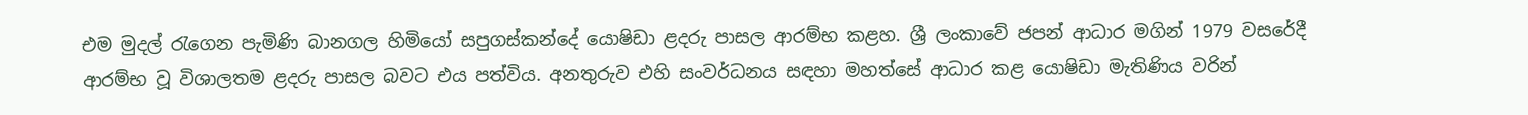එම මුදල් රැගෙන පැමිණි බානගල හිමියෝ සපුගස්කන්දේ යොෂිඩා ළදරු පාසල ආරම්භ කළහ. ශ්‍රී ලංකාවේ ජපන් ආධාර මගින් 1979 වසරේදී ආරම්භ වූ විශාලතම ළදරු පාසල බවට එය පත්විය. අනතුරුව එහි සංවර්ධනය සඳහා මහත්සේ ආධාර කළ යොෂිඩා මැතිණිය වරින්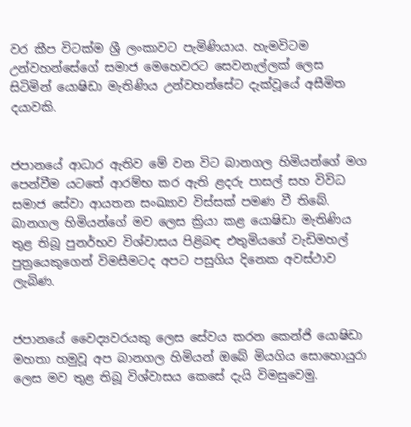වර කීප විටක්ම ශ්‍රී ලංකාවට පැමිණියාය. හැමවිටම උන්වහන්සේගේ සමාජ මෙහෙවරට සෙවනැල්ලක් ලෙස සිටිමින් යොෂිඩා මැතිණිය උන්වහන්සේට දැක්වූයේ අසීමිත දයාවකි.


ජපානයේ ආධාර ඇතිව මේ වන විට බානගල හිමියන්ගේ මග පෙන්වීම යටතේ ආරම්භ කර ඇති ළදරු පාසල් සහ විවිධ සමාජ සේවා ආයතන සංඛ්‍යාව විස්සක් පමණ වී තිබේ. බානගල හිමියන්ගේ මව ලෙස ක්‍රියා කළ යොෂිඩා මැතිණිය තුළ තිබූ පුනර්භව විශ්වාසය පිළිබඳ එතුමියගේ වැඩිමහල් පුත්‍රයෙකුගෙන් විමසීමටද අපට පසුගිය දිනෙක අවස්ථාව ලැබිණ.


ජපානයේ වෛද්‍යවරයකු ලෙස සේවය කරන කෙන්ජි යොෂිඩා මහතා හමුවූ අප බානගල හිමියන් ඔබේ මියගිය සොහොයුරා ලෙස මව තුළ තිබූ විශ්වාසය කෙසේ දැයි විමසුවෙමු.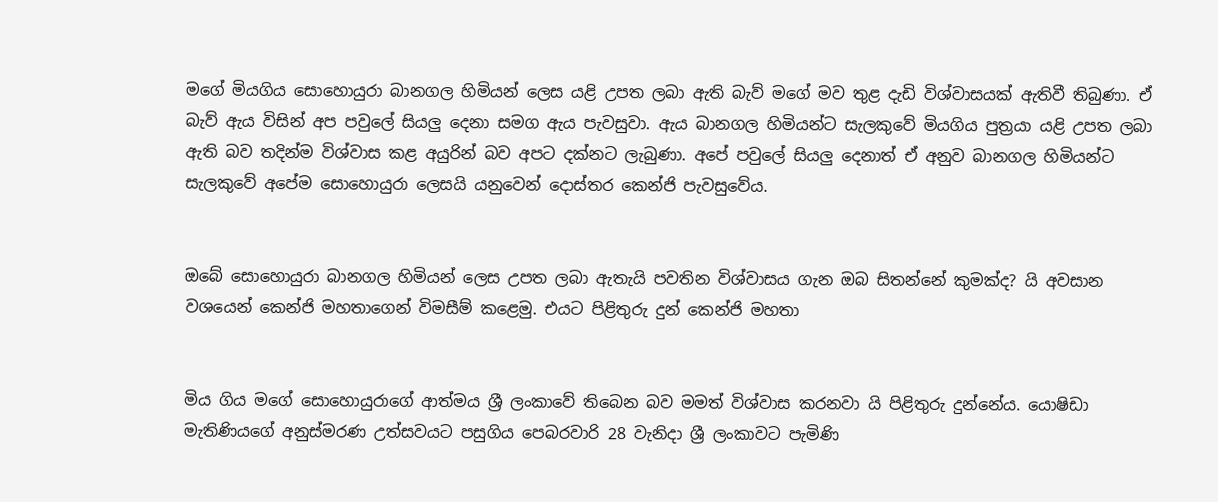මගේ මියගිය සොහොයුරා බානගල හිමියන් ලෙස යළි උපත ලබා ඇති බැව් මගේ මව තුළ දැඩි විශ්වාසයක් ඇතිවී තිබුණා. ඒ බැව් ඇය විසින් අප පවුලේ සියලු දෙනා සමග ඇය පැවසුවා. ඇය බානගල හිමියන්ට සැලකුවේ මියගිය පුත්‍රයා යළි උපත ලබා ඇති බව තදින්ම විශ්වාස කළ අයුරින් බව අපට දක්නට ලැබුණා. අපේ පවුලේ සියලු දෙනාත් ඒ අනුව බානගල හිමියන්ට සැලකුවේ අපේම සොහොයුරා ලෙසයි යනුවෙන් දොස්තර කෙන්ජි පැවසුවේය.


ඔබේ සොහොයුරා බානගල හිමියන් ලෙස උපත ලබා ඇතැයි පවතින විශ්වාසය ගැන ඔබ සිතන්නේ කුමක්ද? යි අවසාන වශයෙන් කෙන්ජි මහතාගෙන් විමසීම් කළෙමු. එයට පිළිතුරු දුන් කෙන්ජි මහතා


මිය ගිය මගේ සොහොයුරාගේ ආත්මය ශ්‍රී ලංකාවේ තිබෙන බව මමත් විශ්වාස කරනවා යි පිළිතුරු දුන්නේය. යොෂිඩා මැතිණියගේ අනුස්මරණ උත්සවයට පසුගිය පෙබරවාරි 28 වැනිදා ශ්‍රී ලංකාවට පැමිණි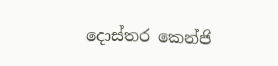දොස්තර කෙන්ජි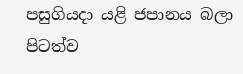පසුගියදා යළි ජපානය බලා පිටත්ව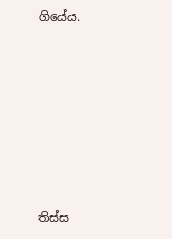ගියේය.








තිස්ස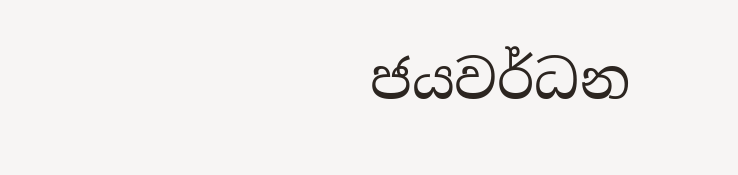ජයවර්ධන